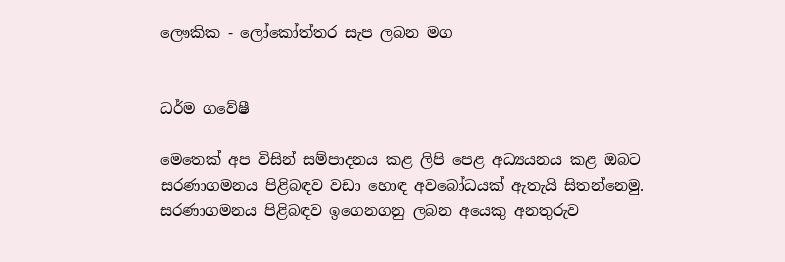ලෞකික - ලෝකෝත්තර සැප ලබන මග


ධර්ම ගවේෂී

මෙතෙක් අප විසින් සම්පාදනය කළ ලිපි පෙළ අධ්‍යයනය කළ ඔබට සරණාගමනය පිළිබඳව වඩා හොඳ අවබෝධයක් ඇතැයි සිතන්නෙමු. සරණාගමනය පිළිබඳව ඉගෙනගනු ලබන අයෙකු අනතුරුව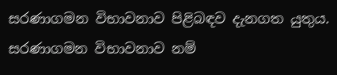සරණාගමන විභාවනාව පිළිබඳව දැනගත යුතුය. සරණාගමන විභාවනාව නම්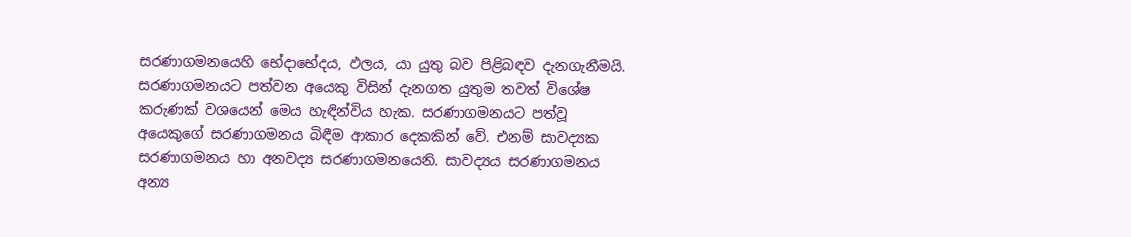සරණාගමනයෙහි භේදාභේදය, ඵලය, යා යුතු බව පිළිබඳව දැනගැනීමයි. සරණාගමනයට පත්වන අයෙකු විසින් දැනගත යුතුම තවත් විශේෂ කරුණක් වශයෙන් මෙය හැඳින්විය හැක. සරණාගමනයට පත්වූ අයෙකුගේ සරණාගමනය බිඳීම ආකාර දෙකකින් වේ. එනම් සාවද්‍යක සරණාගමනය හා අනවද්‍ය සරණාගමනයෙනි. සාවද්‍යය සරණාගමනය අන්‍ය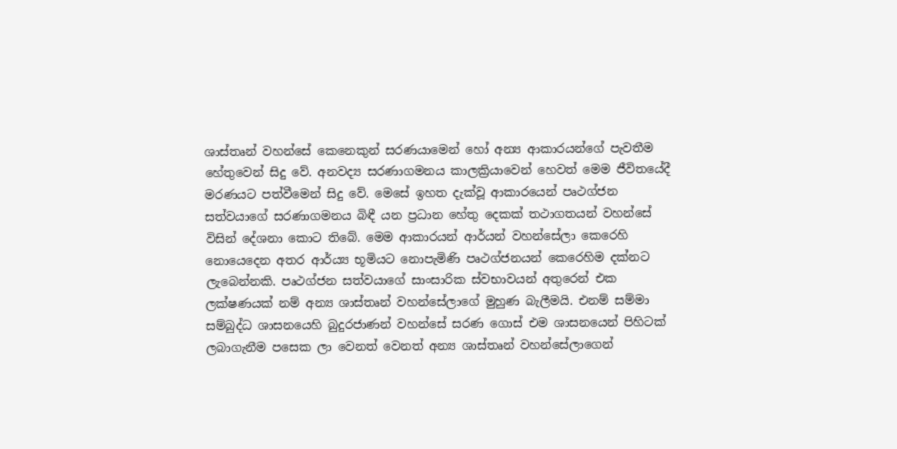ශාස්තෘන් වහන්සේ කෙනෙකුන් සරණයාමෙන් හෝ අන්‍ය ආකාරයන්ගේ පැවතීම හේතුවෙන් සිදු වේ. අනවද්‍ය සරණාගමනය කාලක්‍රියාවෙන් හෙවත් මෙම ජීවිතයේදී මරණයට පත්වීමෙන් සිදු වේ. මෙසේ ඉහත දැක්වූ ආකාරයෙන් පෘථග්ජන සත්වයාගේ සරණාගමනය බිඳී යන ප්‍රධාන හේතු දෙකක් තථාගතයන් වහන්සේ විසින් දේශනා කොට තිබේ. මෙම ආකාරයන් ආර්යන් වහන්සේලා කෙරෙහි නොයෙදෙන අතර ආර්ය්‍ය භූමියට නොපැමිණි පෘථග්ජනයන් කෙරෙහිම දක්නට ලැබෙන්නකි. පෘථග්ජන සත්වයාගේ සාංසාරික ස්වභාවයන් අතුරෙන් එක ලක්ෂණයක් නම් අන්‍ය ශාස්තෘන් වහන්සේලාගේ මුහුණ බැලීමයි. එනම් සම්මා සම්බුද්ධ ශාසනයෙහි බුදුරජාණන් වහන්සේ සරණ ගොස් එම ශාසනයෙන් පිහිටක් ලබාගැනීම පසෙක ලා වෙනත් වෙනත් අන්‍ය ශාස්තෘන් වහන්සේලාගෙන්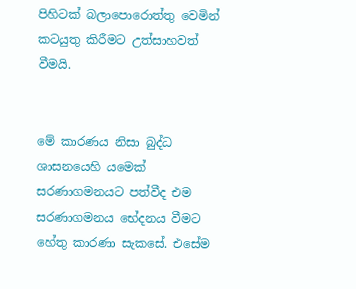පිහිටක් බලාපොරොත්තු වෙමින් කටයුතු කිරීමට උත්සාහවත් වීමයි.


මේ කාරණය නිසා බුද්ධ ශාසනයෙහි යමෙක් සරණාගමනයට පත්වීද එම සරණාගමනය භේදනය වීමට හේතු කාරණා සැකසේ. එසේම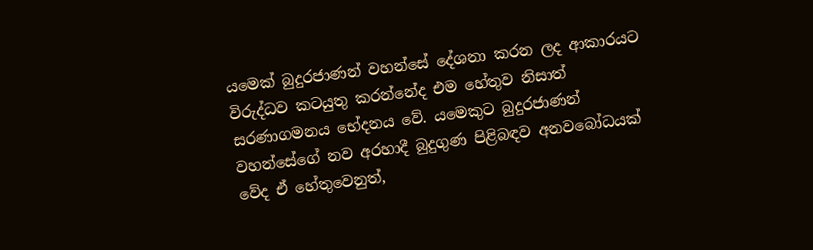යමෙක් බුදුරජාණන් වහන්සේ දේශනා කරන ලද ආකාරයට විරුද්ධව කටයුතු කරන්නේද එම හේතුව නිසාත් සරණාගමනය භේදනය වේ. යමෙකුට බුදුරජාණන් වහන්සේගේ නව අරහාදී බුදුගුණ පිළිබඳව අනවබෝධයක් වේද ඒ හේතුවෙනුත්,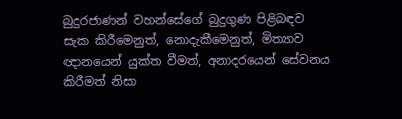බුදුරජාණන් වහන්සේගේ බුදුගුණ පිළිබඳව සැක කිරීමෙනුත්, නොදැකීමෙනුත්, මිත්‍යාව ඥානයෙන් යුක්ත වීමත්, අනාදරයෙන් සේවනය කිරීමත් නිසා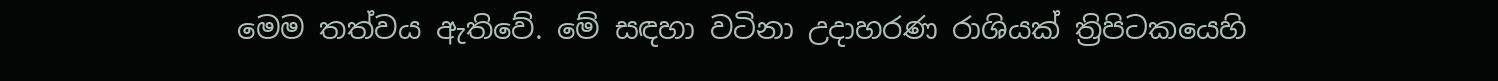මෙම තත්වය ඇතිවේ. මේ සඳහා වටිනා උදාහරණ රාශියක් ත්‍රිපිටකයෙහි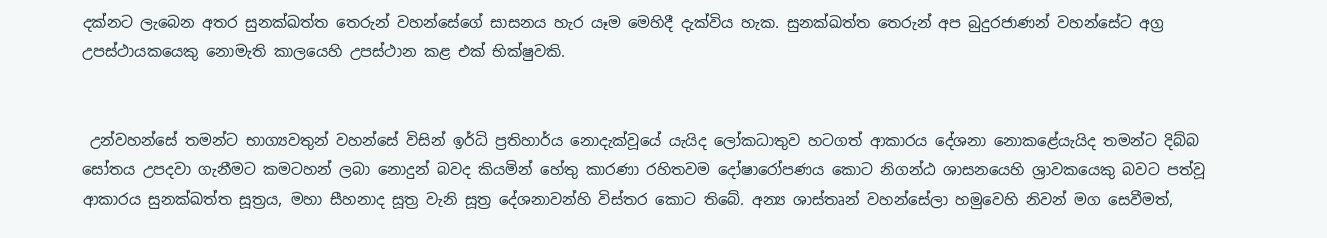දක්නට ලැබෙන අතර සුනක්ඛත්ත තෙරුන් වහන්සේගේ සාසනය හැර යෑම මෙහිදී දැක්විය හැක. සුනක්ඛත්ත තෙරුන් අප බුදුරජාණන් වහන්සේට අග්‍ර උපස්ථායකයෙකු නොමැති කාලයෙහි උපස්ථාන කළ එක් භික්ෂුවකි.


 උන්වහන්සේ තමන්ට භාග්‍යවතුන් වහන්සේ විසින් ඉර්ධි ප්‍රතිහාර්ය නොදැක්වූයේ යැයිද ලෝකධාතුව හටගත් ආකාරය දේශනා නොකළේයැයිද තමන්ට දිබ්බ සෝතය උපදවා ගැනීමට කමටහන් ලබා නොදුන් බවද කියමින් හේතු කාරණා රහිතවම දෝෂාරෝපණය කොට නිගන්ඨ ශාසනයෙහි ශ්‍රාවකයෙකු බවට පත්වූ ආකාරය සුනක්ඛත්ත සූත්‍රය, මහා සීහනාද සූත්‍ර වැනි සූත්‍ර දේශනාවන්හි විස්තර කොට තිබේ. අන්‍ය ශාස්තෘන් වහන්සේලා හමුවෙහි නිවන් මග සෙවීමත්,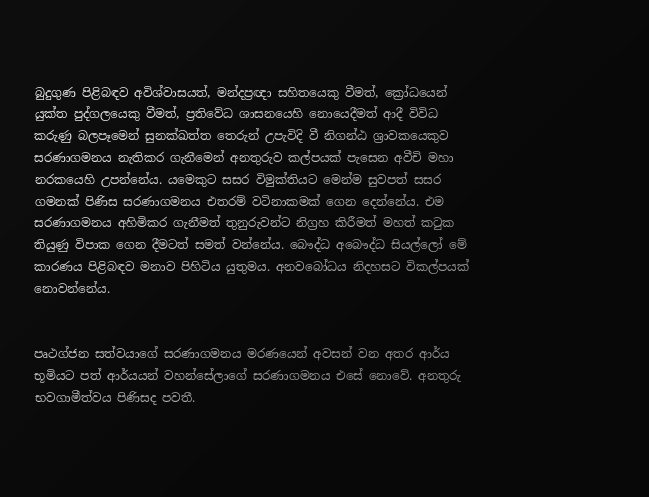බුදුගුණ පිළිබඳව අවිශ්වාසයත්, මන්දප්‍රඥා සහිතයෙකු වීමත්, ක්‍රෝධයෙන් යුක්ත පුද්ගලයෙකු වීමත්, ප්‍රතිවේධ ශාසනයෙහි නොයෙදීමත් ආදී විවිධ කරුණු බලපෑමෙන් සුනක්ඛත්ත තෙරුන් උපැවිදි වී නිගන්ඨ ශ්‍රාවකයෙකුව සරණාගමනය නැතිකර ගැනීමෙන් අනතුරුව කල්පයක් පැසෙන අවීචි මහා නරකයෙහි උපන්නේය. යමෙකුට සසර විමුක්තියට මෙන්ම සුවපත් සසර ගමනක් පිණිස සරණාගමනය එතරම් වටිනාකමක් ගෙන දෙන්නේය. එම සරණාගමනය අහිමිකර ගැනීමත් තුනුරුවන්ට නිග්‍රහ කිරීමත් මහත් කටුක තියුණු විපාක ගෙන දීමටත් සමත් වන්නේය. බෞද්ධ අබෞද්ධ සියල්ලෝ මේ කාරණය පිළිබඳව මනාව පිහිටිය යුතුමය. අනවබෝධය නිදහසට විකල්පයක් නොවන්නේය.


පෘථග්ජන සත්වයාගේ සරණාගමනය මරණයෙන් අවසන් වන අතර ආර්ය භූමියට පත් ආර්යයන් වහන්සේලාගේ සරණාගමනය එසේ නොවේ. අනතුරු භවගාමීත්වය පිණිසද පවතී.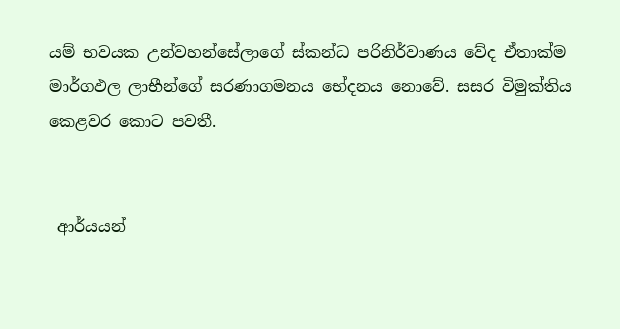යම් භවයක උන්වහන්සේලාගේ ස්කන්ධ පරිනිර්වාණය වේද ඒතාක්ම මාර්ගඵල ලාභීන්ගේ සරණාගමනය භේදනය නොවේ. සසර විමුක්තිය කෙළවර කොට පවතී.


 ආර්යයන්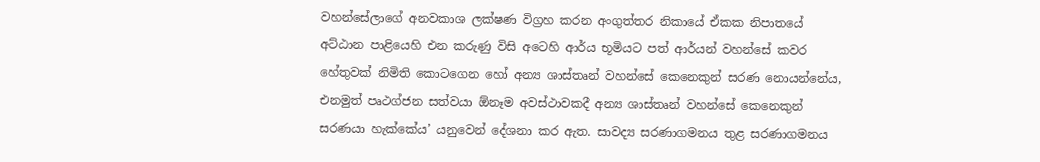වහන්සේලාගේ අනවකාශ ලක්ෂණ විග්‍රහ කරන අංගුත්තර නිකායේ ඒකක නිපාතයේ අට්ඨාන පාළියෙහි එන කරුණු විසි අටෙහි ආර්ය භූමියට පත් ආර්යන් වහන්සේ කවර හේතුවක් නිමිති කොටගෙන හෝ අන්‍ය ශාස්තෘන් වහන්සේ කෙනෙකුන් සරණ නොයන්නේය, එනමුත් පෘථග්ජන සත්වයා ඕනෑම අවස්ථාවකදී අන්‍ය ශාස්තෘන් වහන්සේ කෙනෙකුන් සරණයා හැක්කේය’ යනුවෙන් දේශනා කර ඇත. සාවද්‍ය සරණාගමනය තුළ සරණාගමනය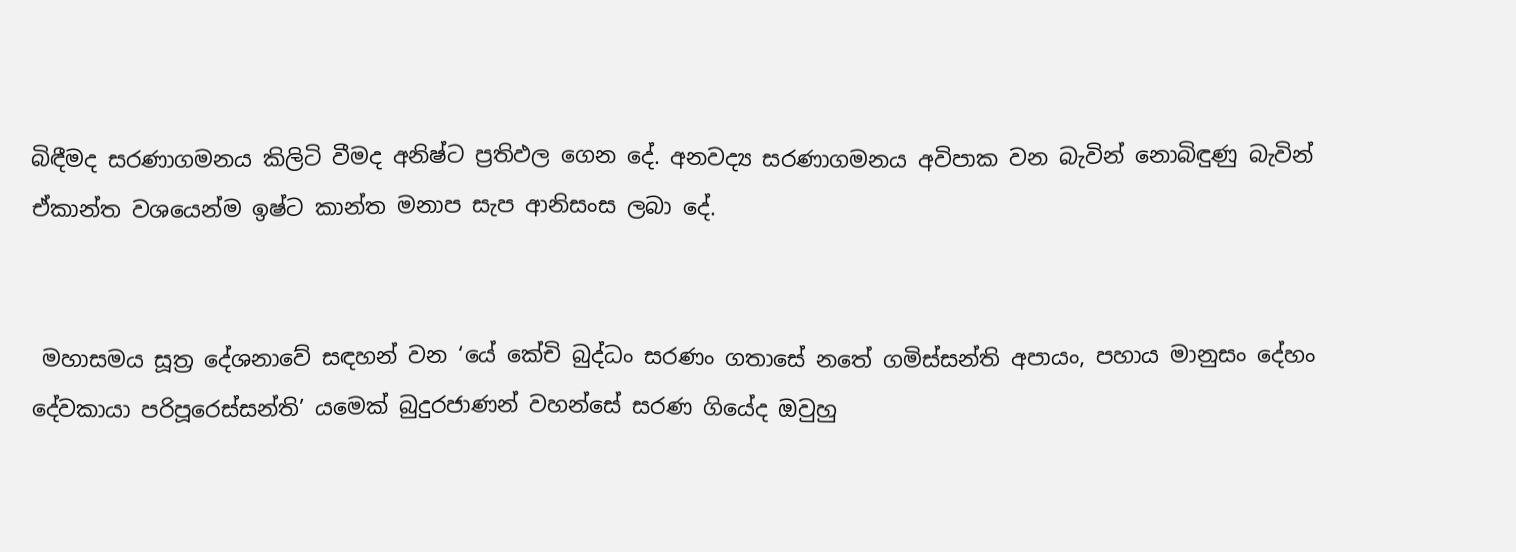බිඳීමද සරණාගමනය කිලිටි වීමද අනිෂ්ට ප්‍රතිඵල ගෙන දේ. අනවද්‍ය සරණාගමනය අවිපාක වන බැවින් නොබිඳුණු බැවින් ඒකාන්ත වශයෙන්ම ඉෂ්ට කාන්ත මනාප සැප ආනිසංස ලබා දේ.


 මහාසමය සූත්‍ර දේශනාවේ සඳහන් වන ‘යේ කේචි බුද්ධං සරණං ගතාසේ නතේ ගමිස්සන්ති අපායං, පහාය මානුසං දේහං දේවකායා පරිපූරෙස්සන්ති’ යමෙක් බුදුරජාණන් වහන්සේ සරණ ගියේද ඔවුහු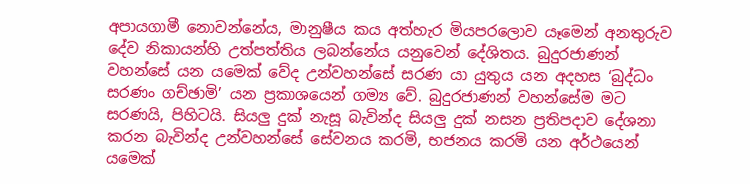අපායගාමී නොවන්නේය, මානුෂීය කය අත්හැර මියපරලොව යෑමෙන් අනතුරුව දේව නිකායන්හි උත්පත්තිය ලබන්නේය යනුවෙන් දේශිතය. බුදුරජාණන් වහන්සේ යන යමෙක් වේද උන්වහන්සේ සරණ යා යුතුය යන අදහස ‘බුද්ධං සරණං ගච්ඡාමි’ යන ප්‍රකාශයෙන් ගම්‍ය වේ. බුදුරජාණන් වහන්සේම මට සරණයි, පිහිටයි. සියලු‍ දුක් නැසූ බැවින්ද සියලු‍ දුක් නසන ප්‍රතිපදාව දේශනා කරන බැවින්ද උන්වහන්සේ සේවනය කරමි, භජනය කරමි යන අර්ථයෙන් යමෙක්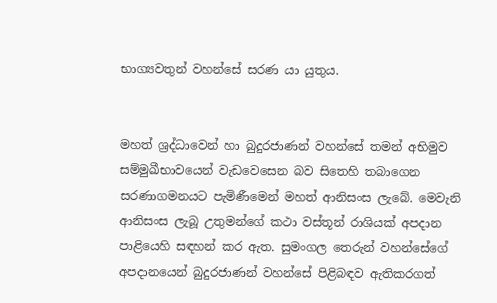භාග්‍යවතුන් වහන්සේ සරණ යා යුතුය.


මහත් ශ්‍රද්ධාවෙන් හා බුදුරජාණන් වහන්සේ තමන් අභිමුව සම්මුඛීභාවයෙන් වැඩවෙසෙන බව සිතෙහි තබාගෙන සරණාගමනයට පැමිණීමෙන් මහත් ආනිසංස ලැබේ. මෙවැනි ආනිසංස ලැබූ උතුමන්ගේ කථා වස්තූන් රාශියක් අපදාන පාළියෙහි සඳහන් කර ඇත. සුමංගල තෙරුන් වහන්සේගේ අපදානයෙන් බුදුරජාණන් වහන්සේ පිළිබඳව ඇතිකරගත්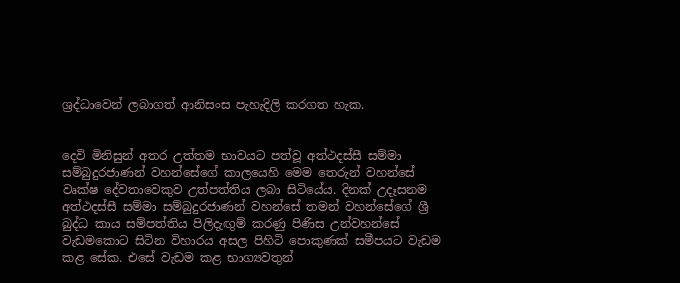ශ්‍රද්ධාවෙන් ලබාගත් ආනිසංස පැහැදිලි කරගත හැක.


දෙවි මිනිසුන් අතර උත්තම භාවයට පත්වූ අත්ථදස්සී සම්මා සම්බුදුරජාණන් වහන්සේගේ කාලයෙහි මෙම තෙරුන් වහන්සේ වෘක්ෂ දේවතාවෙකුව උත්පත්තිය ලබා සිටියේය. දිනක් උදෑසනම අත්ථදස්සී සම්මා සම්බුදුරජාණන් වහන්සේ තමන් වහන්සේගේ ශ්‍රී බුද්ධ කාය සම්පත්තිය පිලිදැඟු‍ම් කරණු පිණිස උන්වහන්සේ වැඩමකොට සිටින විහාරය අසල පිහිටි පොකුණක් සමීපයට වැඩම කළ සේක. එසේ වැඩම කළ භාග්‍යවතුන්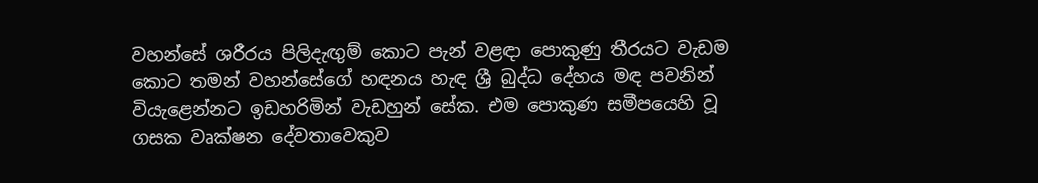වහන්සේ ශරීරය පිලිදැඟු‍ම් කොට පැන් වළඳා පොකුණු තීරයට වැඩම කොට තමන් වහන්සේගේ හඳනය හැඳ ශ්‍රී බුද්ධ දේහය මඳ පවනින් වියැළෙන්නට ඉඩහරිමින් වැඩහුන් සේක. එම පොකුණ සමීපයෙහි වූ ගසක වෘක්ෂන දේවතාවෙකුව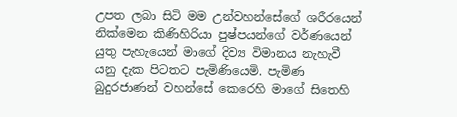උපත ලබා සිටි මම උන්වහන්සේගේ ශරීරයෙන් නික්මෙන කිණිහිරියා පුෂ්පයන්ගේ වර්ණයෙන් යුතු පැහැයෙන් මාගේ දිව්‍ය විමානය නැහැවී යනු දැක පිටතට පැමිණියෙමි. පැමිණ බුදුරජාණන් වහන්සේ කෙරෙහි මාගේ සිතෙහි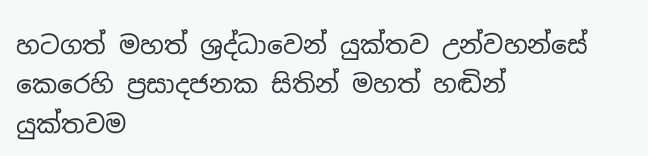හටගත් මහත් ශ්‍රද්ධාවෙන් යුක්තව උන්වහන්සේ කෙරෙහි ප්‍රසාදජනක සිතින් මහත් හඬින් යුක්තවම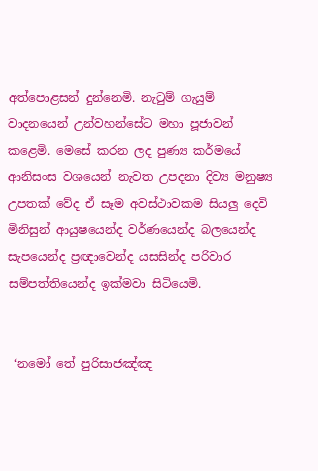අත්පොළසන් දුන්නෙමි. නැටුම් ගැයුම් වාදනයෙන් උන්වහන්සේට මහා පූජාවන් කළෙමි. මෙසේ කරන ලද පුණ්‍ය කර්මයේ ආනිසංස වශයෙන් නැවත උපදනා දිව්‍ය මනුෂ්‍ය උපතක් වේද ඒ සෑම අවස්ථාවකම සියලු‍ දෙවි මිනිසුන් ආයුෂයෙන්ද වර්ණයෙන්ද බලයෙන්ද සැපයෙන්ද ප්‍රඥාවෙන්ද යසසින්ද පරිවාර සම්පත්තියෙන්ද ඉක්මවා සිටියෙමි.


 ‘නමෝ තේ පුරිසාජඤ්ඤ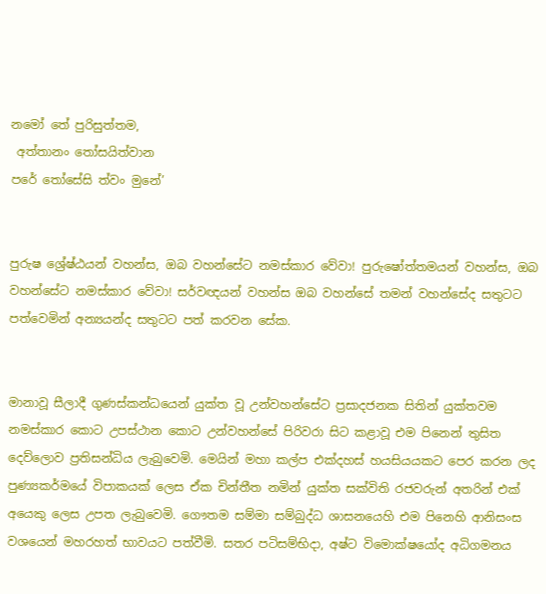නමෝ තේ පුරිසුත්තම,
 අත්තානං තෝසයිත්වාන
පරේ තෝසේසි ත්වං මුනේ’


පුරුෂ ශ්‍රේෂ්ඨයන් වහන්ස, ඔබ වහන්සේට නමස්කාර වේවා! පුරුෂෝත්තමයන් වහන්ස, ඔබ වහන්සේට නමස්කාර වේවා! සර්වඥයන් වහන්ස ඔබ වහන්සේ තමන් වහන්සේද සතුටට පත්වෙමින් අන්‍යයන්ද සතුටට පත් කරවන සේක.


මානාවූ සීලාදී ගුණස්කන්ධයෙන් යුක්ත වූ උන්වහන්සේට ප්‍රසාදජනක සිතින් යුක්තවම නමස්කාර කොට උපස්ථාන කොට උන්වහන්සේ පිරිවරා සිට කළාවූ එම පිනෙන් තුසිත දෙව්ලොව ප්‍රතිසන්ධිය ලැබුවෙමි. මෙයින් මහා කල්ප එක්දහස් හයසියයකට පෙර කරන ලද පුණ්‍යකර්මයේ විපාකයක් ලෙස ඒක චින්තීත නමින් යුක්ත සක්විති රජවරුන් අතරින් එක් අයෙකු ලෙස උපත ලැබුවෙමි. ගෞතම සම්මා සම්බුද්ධ ශාසනයෙහි එම පිනෙහි ආනිසංස වශයෙන් මහරහත් භාවයට පත්වීමි. සතර පටිසම්භිදා, අෂ්ට විමොක්ෂයෝද අධිගමනය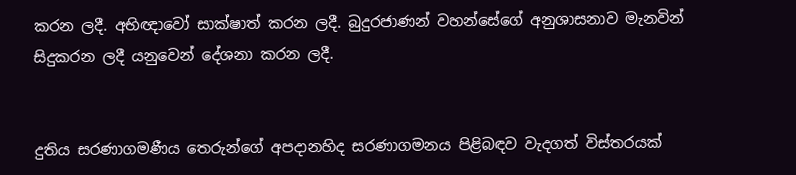කරන ලදී. අභිඥාවෝ සාක්ෂාත් කරන ලදී. බුදුරජාණන් වහන්සේගේ අනුශාසනාව මැනවින් සිදුකරන ලදී යනුවෙන් දේශනා කරන ලදී.


දුතිය සරණාගමණීය තෙරුන්ගේ අපදානහිද සරණාගමනය පිළිබඳව වැදගත් විස්තරයක්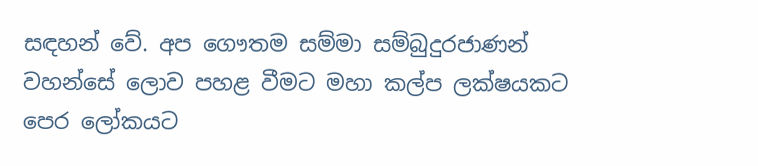සඳහන් වේ. අප ගෞතම සම්මා සම්බුදුරජාණන් වහන්සේ ලොව පහළ වීමට මහා කල්ප ලක්ෂයකට පෙර ලෝකයට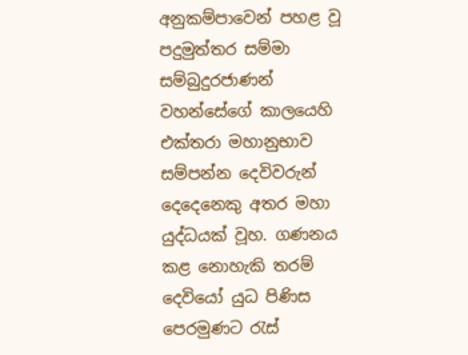අනුකම්පාවෙන් පහළ වූ පදුමුත්තර සම්මා සම්බුදුරජාණන් වහන්සේගේ කාලයෙහි එක්තරා මහානුභාව සම්පන්න දෙවිවරුන් දෙදෙනෙකු අතර මහා යුද්ධයක් වූහ. ගණනය කළ නොහැකි තරම් දෙවියෝ යුධ පිණිස පෙරමුණට රැස්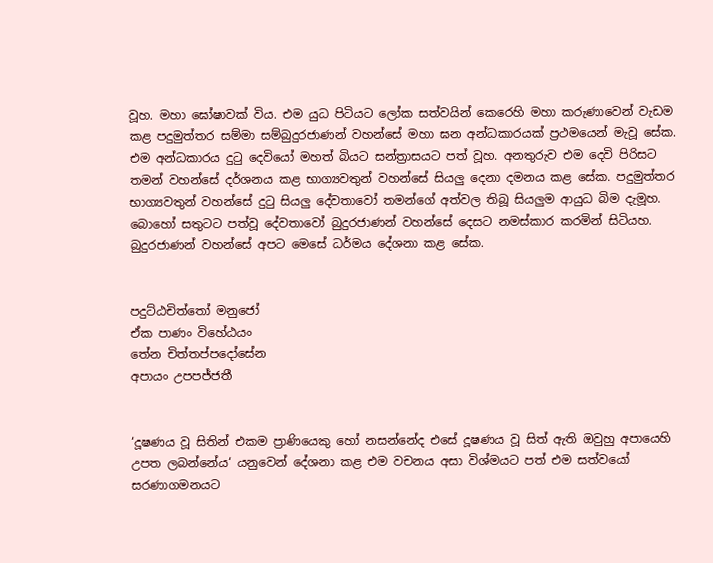වූහ. මහා ඝෝෂාවක් විය. එම යුධ පිටියට ලෝක සත්වයින් කෙරෙහි මහා කරුණාවෙන් වැඩම කළ පදුමුත්තර සම්මා සම්බුදුරජාණන් වහන්සේ මහා ඝන අන්ධකාරයක් ප්‍රථමයෙන් මැවූ සේක. එම අන්ධකාරය දුටු දෙවියෝ මහත් බියට සන්ත්‍රාසයට පත් වූහ. අනතුරුව එම දෙවි පිරිසට තමන් වහන්සේ දර්ශනය කළ භාග්‍යවතුන් වහන්සේ සියලු‍ දෙනා දමනය කළ සේක. පදුමුත්තර භාග්‍යවතුන් වහන්සේ දුටු සියලු‍ දේවතාවෝ තමන්ගේ අත්වල තිබූ සියලු‍ම ආයුධ බිම දැමූහ. බොහෝ සතුටට පත්වූ දේවතාවෝ බුදුරජාණන් වහන්සේ දෙසට නමස්කාර කරමින් සිටියහ. බුදුරජාණන් වහන්සේ අපට මෙසේ ධර්මය දේශනා කළ සේක.


පදුට්ඨචිත්තෝ මනුජෝ
ඒක පාණං විහේඨයං
තේන චිත්තප්පදෝසේන
අපායං උපපජ්ජතී


‘දූෂණය වූ සිතින් එකම ප්‍රාණියෙකු හෝ නසන්නේද එසේ දූෂණය වූ සිත් ඇති ඔවුහු අපායෙහි උපත ලබන්නේය‘ යනුවෙන් දේශනා කළ එම වචනය අසා විශ්මයට පත් එම සත්වයෝ සරණාගමනයට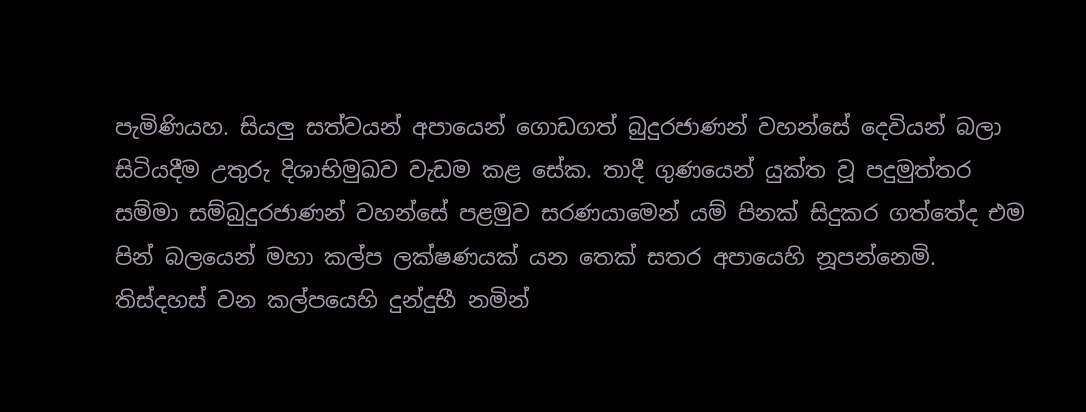පැමිණියහ. සියලු‍ සත්වයන් අපායෙන් ගොඩගත් බුදුරජාණන් වහන්සේ දෙවියන් බලා සිටියදීම උතුරු දිශාභිමුඛව වැඩම කළ සේක. තාදී ගුණයෙන් යුක්ත වූ පදුමුත්තර සම්මා සම්බුදුරජාණන් වහන්සේ පළමුව සරණයාමෙන් යම් පිනක් සිදුකර ගත්තේද එම පින් බලයෙන් මහා කල්ප ලක්ෂණයක් යන තෙක් සතර අපායෙහි නූපන්නෙමි. තිස්දහස් වන කල්පයෙහි දුන්දුභී නමින්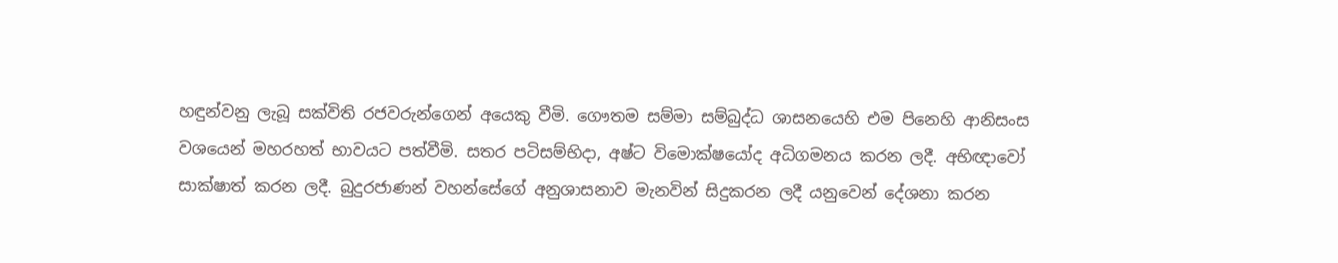හඳුන්වනු ලැබූ සක්විති රජවරුන්ගෙන් අයෙකු වීමි. ගෞතම සම්මා සම්බුද්ධ ශාසනයෙහි එම පිනෙහි ආනිසංස වශයෙන් මහරහත් භාවයට පත්වීමි. සතර පටිසම්භිදා, අෂ්ට විමොක්ෂයෝද අධිගමනය කරන ලදී. අභිඥාවෝ සාක්ෂාත් කරන ලදී. බුදුරජාණන් වහන්සේගේ අනුශාසනාව මැනවින් සිදුකරන ලදී යනුවෙන් දේශනා කරන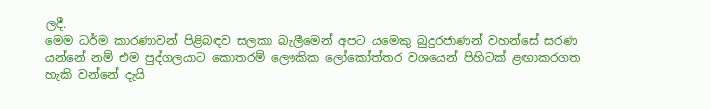ලදී.
මෙම ධර්ම කාරණාවන් පිළිබඳව සලකා බැලීමෙන් අපට යමෙකු බුදුරජාණන් වහන්සේ සරණ යන්නේ නම් එම පුද්ගලයාට කොතරම් ලෞකික ලෝකෝත්තර වශයෙන් පිහිටක් ළඟාකරගත හැකි වන්නේ දැයි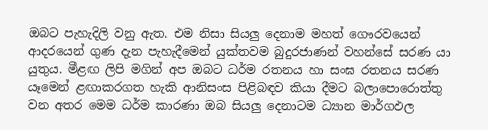ඔබට පැහැදිලි වනු ඇත. එම නිසා සියලු‍ දෙනාම මහත් ගෞරවයෙන් ආදරයෙන් ගුණ දැන පැහැදීමෙන් යුක්තවම බුදුරජාණන් වහන්සේ සරණ යා යුතුය. මීළඟ ලිපි මගින් අප ඔබට ධර්ම රතනය හා සංඝ රතනය සරණ යෑමෙන් ළඟාකරගත හැකි ආනිසංස පිළිබඳව කියා දීමට බලාපොරොත්තු වන අතර මෙම ධර්ම කාරණා ඔබ සියලු‍ දෙනාටම ධ්‍යාන මාර්ගඵල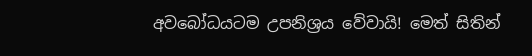අවබෝධයටම උපනිශ්‍රය වේවායි! මෙත් සිතින්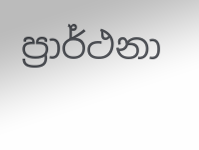ප්‍රාර්ථනා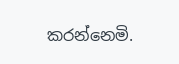කරන්නෙමි.